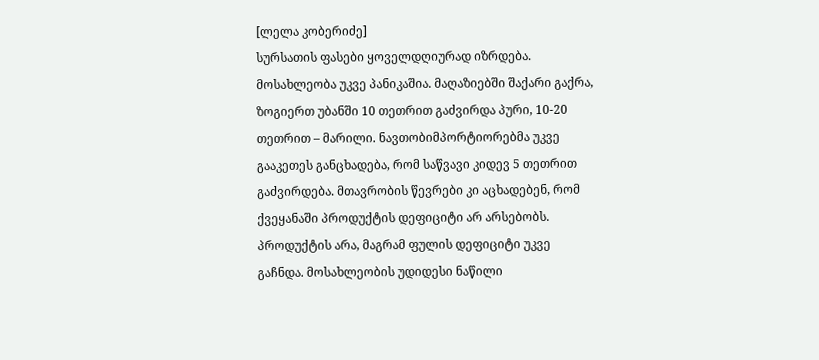[ლელა კობერიძე]
სურსათის ფასები ყოველდღიურად იზრდება. მოსახლეობა უკვე პანიკაშია. მაღაზიებში შაქარი გაქრა, ზოგიერთ უბანში 10 თეთრით გაძვირდა პური, 10-20 თეთრით – მარილი. ნავთობიმპორტიორებმა უკვე გააკეთეს განცხადება, რომ საწვავი კიდევ 5 თეთრით გაძვირდება. მთავრობის წევრები კი აცხადებენ, რომ ქვეყანაში პროდუქტის დეფიციტი არ არსებობს.
პროდუქტის არა, მაგრამ ფულის დეფიციტი უკვე გაჩნდა. მოსახლეობის უდიდესი ნაწილი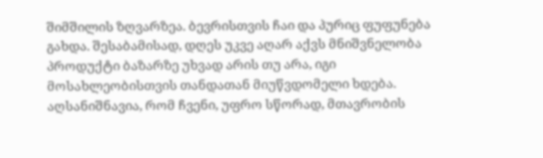შიმშილის ზღვარზეა. ბევრისთვის ჩაი და პურიც ფუფუნება გახდა. შესაბამისად, დღეს უკვე აღარ აქვს მნიშვნელობა პროდუქტი ბაზარზე უხვად არის თუ არა, იგი მოსახლეობისთვის თანდათან მიუწვდომელი ხდება.
აღსანიშნავია, რომ ჩვენი, უფრო სწორად, მთავრობის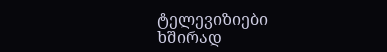ტელევიზიები ხშირად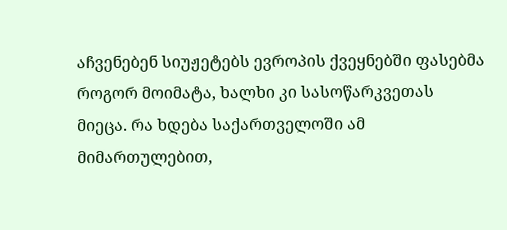აჩვენებენ სიუჟეტებს ევროპის ქვეყნებში ფასებმა როგორ მოიმატა, ხალხი კი სასოწარკვეთას მიეცა. რა ხდება საქართველოში ამ მიმართულებით,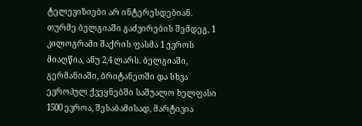ტელევიზიები არ ინტერესდებიან. თურმე ბელგიაში გაძვირების შემდეგ, 1 კილოგრამი შაქრის ფასმა 1 ევროს მიაღწია, ანუ 2,4 ლარს. ბელგიაში, გერმანიაში, ბრიტანეთში და სხვა ევროპულ ქვეყნებში საშუალო ხელფასი 1500 ევროა, შესაბამისად, მარტივია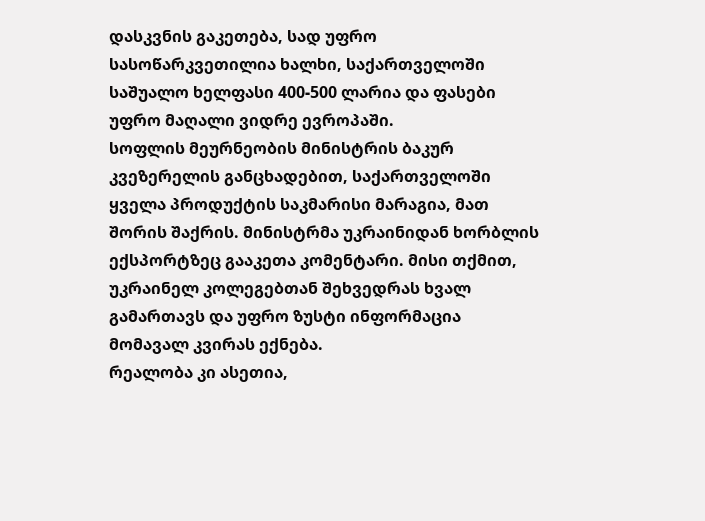დასკვნის გაკეთება, სად უფრო სასოწარკვეთილია ხალხი, საქართველოში საშუალო ხელფასი 400-500 ლარია და ფასები უფრო მაღალი ვიდრე ევროპაში.
სოფლის მეურნეობის მინისტრის ბაკურ კვეზერელის განცხადებით, საქართველოში ყველა პროდუქტის საკმარისი მარაგია, მათ შორის შაქრის. მინისტრმა უკრაინიდან ხორბლის ექსპორტზეც გააკეთა კომენტარი. მისი თქმით, უკრაინელ კოლეგებთან შეხვედრას ხვალ გამართავს და უფრო ზუსტი ინფორმაცია მომავალ კვირას ექნება.
რეალობა კი ასეთია,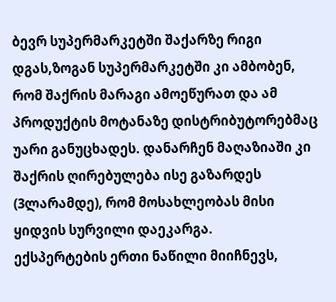ბევრ სუპერმარკეტში შაქარზე რიგი დგას,ზოგან სუპერმარკეტში კი ამბობენ, რომ შაქრის მარაგი ამოეწურათ და ამ პროდუქტის მოტანაზე დისტრიბუტორებმაც უარი განუცხადეს. დანარჩენ მაღაზიაში კი შაქრის ღირებულება ისე გაზარდეს (3ლარამდე), რომ მოსახლეობას მისი ყიდვის სურვილი დაეკარგა.
ექსპერტების ერთი ნაწილი მიიჩნევს,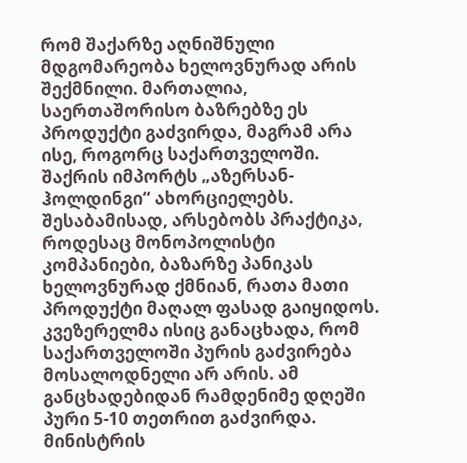რომ შაქარზე აღნიშნული მდგომარეობა ხელოვნურად არის შექმნილი. მართალია, საერთაშორისო ბაზრებზე ეს პროდუქტი გაძვირდა, მაგრამ არა ისე, როგორც საქართველოში. შაქრის იმპორტს „აზერსან-ჰოლდინგი“ ახორციელებს. შესაბამისად, არსებობს პრაქტიკა, როდესაც მონოპოლისტი კომპანიები, ბაზარზე პანიკას ხელოვნურად ქმნიან, რათა მათი პროდუქტი მაღალ ფასად გაიყიდოს.
კვეზერელმა ისიც განაცხადა, რომ საქართველოში პურის გაძვირება მოსალოდნელი არ არის. ამ განცხადებიდან რამდენიმე დღეში პური 5-10 თეთრით გაძვირდა. მინისტრის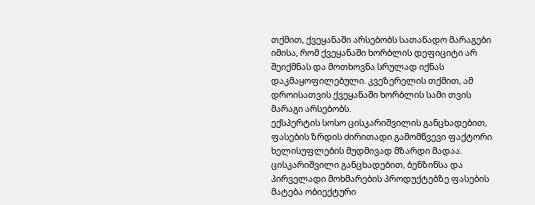თქმით, ქვეყანაში არსებობს სათანადო მარაგები იმისა, რომ ქვეყანაში ხორბლის დეფიციტი არ შეიქმნას და მოთხოვნა სრულად იქნას დაკმაყოფილებული. კვეზერელის თქმით, ამ დროისათვის ქვეყანაში ხორბლის სამი თვის მარაგი არსებობს.
ექსპერტის სოსო ცისკარიშვილის განცხადებით, ფასების ზრდის ძირითადი გამომწვევი ფაქტორი ხელისუფლების მუდმივად მზარდი მადაა. ცისკარიშვილი განცხადებით, ბენზინსა და პირველადი მოხმარების პროდუქტებზე ფასების მატება ობიექტური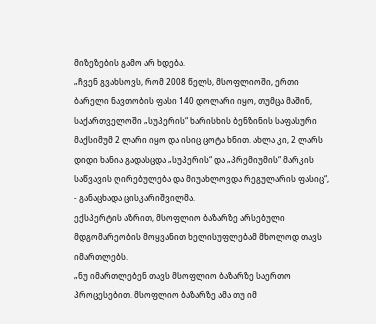მიზეზების გამო არ ხდება.
„ჩვენ გვახსოვს, რომ 2008 წელს, მსოფლიოში, ერთი ბარელი ნავთობის ფასი 140 დოლარი იყო, თუმცა მაშინ, საქართველოში „სუპერის“ ხარისხის ბენზინის საფასური მაქსიმუმ 2 ლარი იყო და ისიც ცოტა ხნით. ახლა კი, 2 ლარს დიდი ხანია გადასცდა „სუპერის“ და „პრემიუმის“ მარკის საწვავის ღირებულება და მიუახლოვდა რეგულარის ფასიც“, - განაცხადა ცისკარიშვილმა.
ექსპერტის აზრით, მსოფლიო ბაზარზე არსებული მდგომარეობის მოყვანით ხელისუფლებამ მხოლოდ თავს იმართლებს.
„ნუ იმართლებენ თავს მსოფლიო ბაზარზე საერთო პროცესებით. მსოფლიო ბაზარზე ამა თუ იმ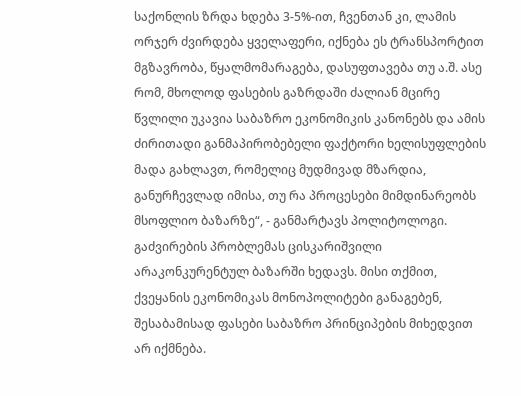საქონლის ზრდა ხდება 3-5%-ით, ჩვენთან კი, ლამის ორჯერ ძვირდება ყველაფერი, იქნება ეს ტრანსპორტით მგზავრობა, წყალმომარაგება, დასუფთავება თუ ა.შ. ასე რომ, მხოლოდ ფასების გაზრდაში ძალიან მცირე წვლილი უკავია საბაზრო ეკონომიკის კანონებს და ამის ძირითადი განმაპირობებელი ფაქტორი ხელისუფლების მადა გახლავთ, რომელიც მუდმივად მზარდია, განურჩევლად იმისა, თუ რა პროცესები მიმდინარეობს მსოფლიო ბაზარზე“, - განმარტავს პოლიტოლოგი.
გაძვირების პრობლემას ცისკარიშვილი არაკონკურენტულ ბაზარში ხედავს. მისი თქმით, ქვეყანის ეკონომიკას მონოპოლიტები განაგებენ, შესაბამისად ფასები საბაზრო პრინციპების მიხედვით არ იქმნება.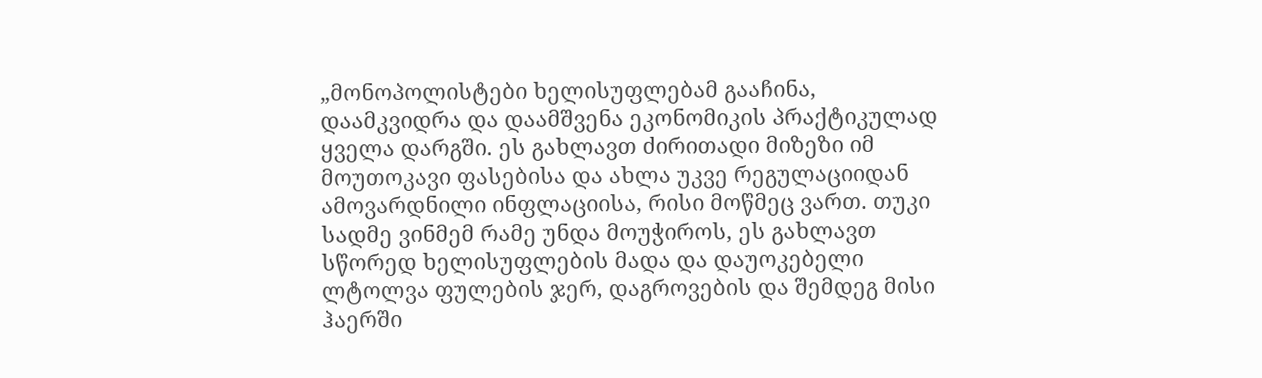„მონოპოლისტები ხელისუფლებამ გააჩინა, დაამკვიდრა და დაამშვენა ეკონომიკის პრაქტიკულად ყველა დარგში. ეს გახლავთ ძირითადი მიზეზი იმ მოუთოკავი ფასებისა და ახლა უკვე რეგულაციიდან ამოვარდნილი ინფლაციისა, რისი მოწმეც ვართ. თუკი სადმე ვინმემ რამე უნდა მოუჭიროს, ეს გახლავთ სწორედ ხელისუფლების მადა და დაუოკებელი ლტოლვა ფულების ჯერ, დაგროვების და შემდეგ მისი ჰაერში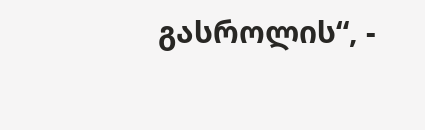გასროლის“, -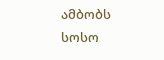ამბობს სოსო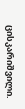ცისკარიშვილი.